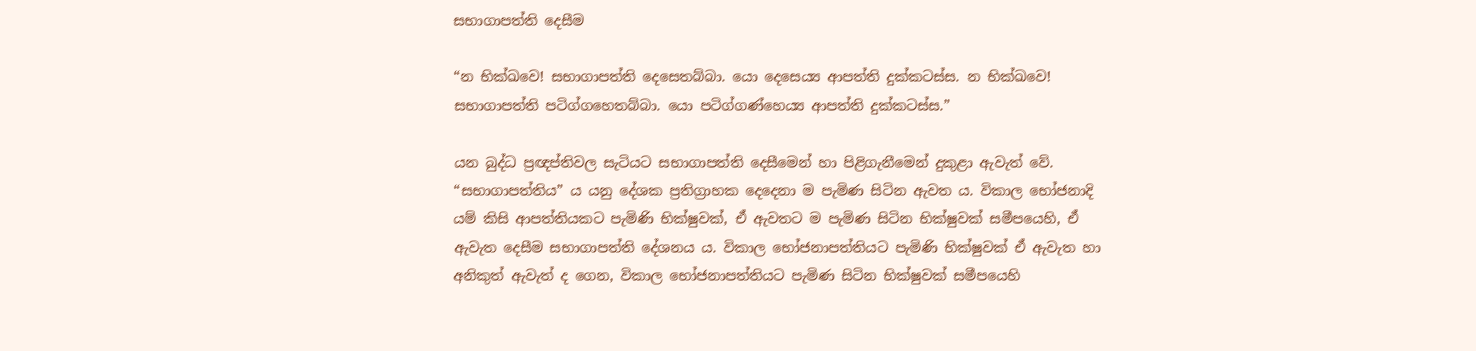සභාගාපත්ති දෙසීම

“න භික්ඛවෙ! සභාගාපත්ති දෙසෙතබ්බා. යො දෙසෙය්‍ය ආපත්ති දුක්කටස්ස. න භික්ඛවෙ! සභාගාපත්ති පටිග්ගහෙතබ්බා. යො පටිග්ගණ්හෙය්‍ය ආපත්ති දුක්කටස්ස.”

යන බුද්ධ ප්‍රඥප්තිවල සැටියට සභාගාපත්ති දෙසීමෙන් හා පිළිගැනීමෙන් දුකුළා ඇවැත් වේ. “සභාගාපත්තිය” ය යනු දේශක ප්‍රතිග්‍රාහක දෙදෙනා ම පැමිණ සිටින ඇවත ය. විකාල භෝජනාදි යම් කිසි ආපත්තියකට පැමිණි භික්ෂුවක්, ඒ ඇවතට ම පැමිණ සිටින භික්ෂුවක් සමීපයෙහි, ඒ ඇවැත දෙසීම සභාගාපත්ති දේශනය ය. විකාල භෝජනාපත්තියට පැමිණි භික්ෂුවක් ඒ ඇවැත හා අනිකුත් ඇවැත් ද ගෙන, විකාල භෝජනාපත්තියට පැමිණ සිටින භික්ෂුවක් සමීපයෙහි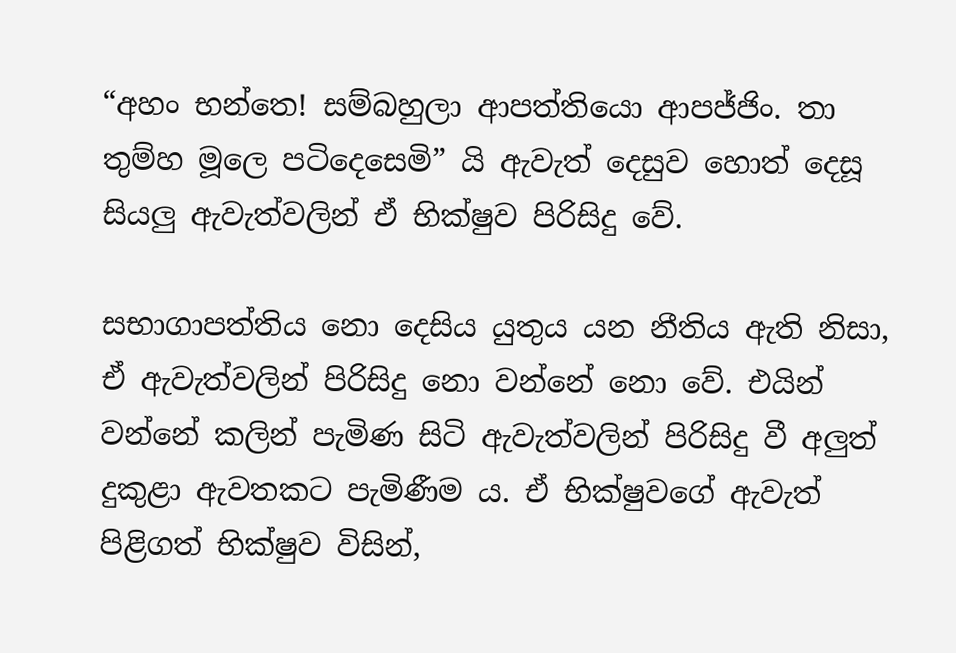“අහං භන්තෙ! සම්බහුලා ආපත්තියො ආපජ්ජිං. තා තුම්හ මූලෙ පටිදෙසෙමි” යි ඇවැත් දෙසුව හොත් දෙසූ සියලු ඇවැත්වලින් ඒ භික්ෂුව පිරිසිදු වේ.

සභාගාපත්තිය නො දෙසිය යුතුය යන නීතිය ඇති නිසා, ඒ ඇවැත්වලින් පිරිසිදු නො වන්නේ නො වේ. එයින් වන්නේ කලින් පැමිණ සිටි ඇවැත්වලින් පිරිසිදු වී අලුත් දුකුළා ඇවතකට පැමිණීම ය. ඒ භික්ෂුවගේ ඇවැත් පිළිගත් භික්ෂුව විසින්,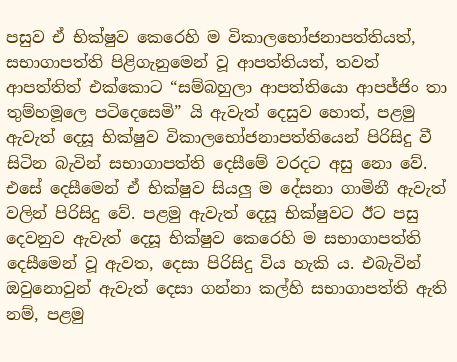පසුව ඒ භික්ෂුව කෙරෙහි ම විකාලභෝජනාපත්තියත්, සභාගාපත්ති පිළිගැනුමෙන් වූ ආපත්තියත්, තවත් ආපත්තිත් එක්කොට “සම්බහුලා ආපත්තියො ආපජ්ජිං තා තුම්හමූලෙ පටිදෙසෙමි” යි ඇවැත් දෙසුව හොත්, පළමු ඇවැත් දෙසූ භික්ෂුව විකාලභෝජනාපත්තියෙන් පිරිසිදු වී සිටින බැවින් සභාගාපත්ති දෙසීමේ වරදට අසු නො වේ. එසේ දෙසීමෙන් ඒ භික්ෂුව සියලු ම දේසනා ගාමිනී ඇවැත් වලින් පිරිසිදු වේ. පළමු ඇවැත් දෙසූ භික්ෂුවට ඊට පසු දෙවනුව ඇවැත් දෙසූ භික්ෂුව කෙරෙහි ම සභාගාපත්ති දෙසීමෙන් වූ ඇවත, දෙසා පිරිසිදු විය හැකි ය. එබැවින් ඔවුනොවුන් ඇවැත් දෙසා ගන්නා කල්හි සභාගාපත්ති ඇති නම්, පළමු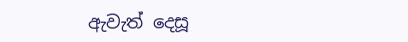ඇවැත් දෙසූ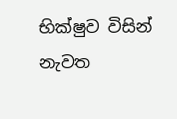භික්ෂුව විසින් නැවත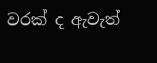වරක් ද ඇවැත්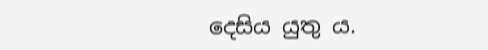දෙසිය යුතු ය.